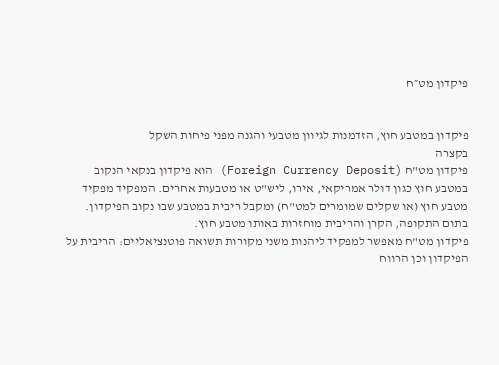פיקדון מט״ח


פיקדון במטבע חוץ, הזדמנות לגיוון מטבעי והגנה מפני פיחות השקל
בקצרה
פיקדון מט"ח (Foreign Currency Deposit) הוא פיקדון בנקאי הנקוב במטבע חוץ כגון דולר אמריקאי, אירו, ליש"ט או מטבעות אחרים. המפקיד מפקיד מטבע חוץ (או שקלים שמומרים למט"ח) ומקבל ריבית במטבע שבו נקוב הפיקדון. בתום התקופה, הקרן והריבית מוחזרות באותו מטבע חוץ.
פיקדון מט"ח מאפשר למפקיד ליהנות משני מקורות תשואה פוטנציאליים: הריבית על הפיקדון וכן הרווח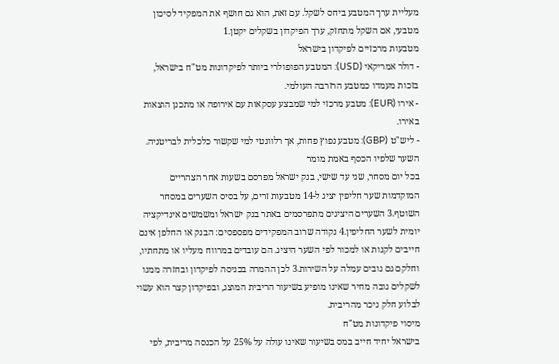מעליית ערך המטבע ביחס לשקל. עם זאת, הוא גם חושף את המפקיד לסיכון מטבעי, אם השקל מתחזק, ערך הפיקדון בשקלים יקטן.1
מטבעות מרכזיים לפיקדון בישראל
- דולר אמריקאי (USD): המטבע הפופולרי ביותר לפיקדונות מט"ח בישראל, בזכות מעמדו כמטבע הרזרבה העולמי.
- אירו (EUR): מטבע מרכזי למי שמבצע עסקאות עם אירופה או מתכנן הוצאות באירו.
- ליש"ט (GBP): מטבע נפוץ פחות, אך רלוונטי למי שקשור כלכלית לבריטניה.
השער שלפיו הכסף באמת מומר
בכל יום מסחר, שני עד שישי, בנק ישראל מפרסם בשעות אחר הצהריים המוקדמות שער חליפין יציג ל-14 מטבעות זרים, על בסיס השערים במסחר השוטף.3 השערים היציגים מתפרסמים באתר בנק ישראל ומשמשים אינדיקציה יומית לשער החליפין.4 נקודה שרוב המפקידים מפספסים: הבנק או החלפן אינם חייבים לקנות או למכור לפי השער היציג. הם עובדים במרווח מעליו או מתחתיו, וחלקם גם גובים עמלה על השירות.3 לכן ההמרה בכניסה לפיקדון ובחזרה ממנו לשקלים גובה מחיר שאינו מופיע בשיעור הריבית המוצג, ובפיקדון קצר הוא עשוי לבלוע חלק ניכר מהריבית.
מיסוי פיקדונות מט"ח
בישראל יחיד חייב במס בשיעור שאינו עולה על 25% על הכנסה מריבית, לפי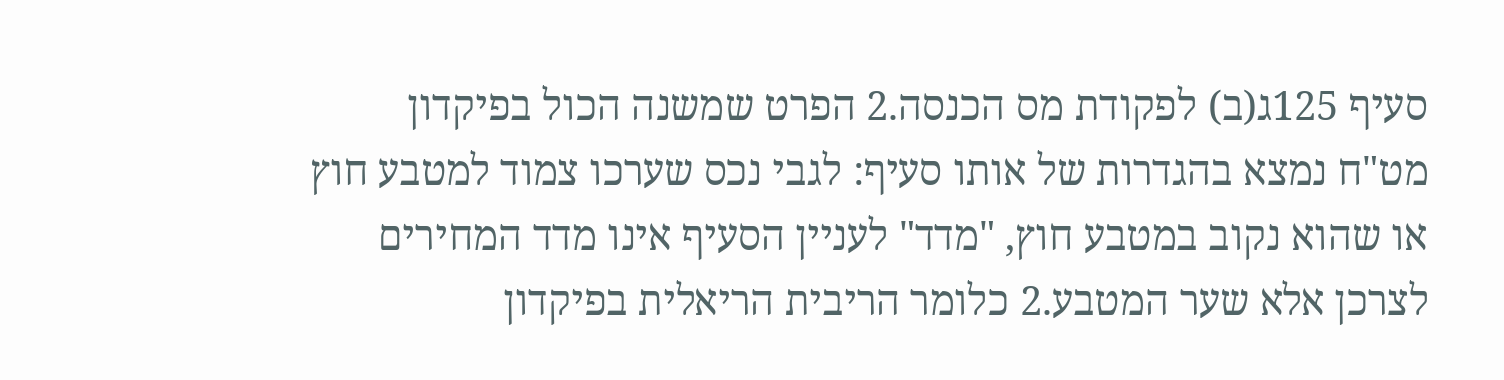סעיף 125ג(ב) לפקודת מס הכנסה.2 הפרט שמשנה הכול בפיקדון מט"ח נמצא בהגדרות של אותו סעיף: לגבי נכס שערכו צמוד למטבע חוץ או שהוא נקוב במטבע חוץ, "מדד" לעניין הסעיף אינו מדד המחירים לצרכן אלא שער המטבע.2 כלומר הריבית הריאלית בפיקדון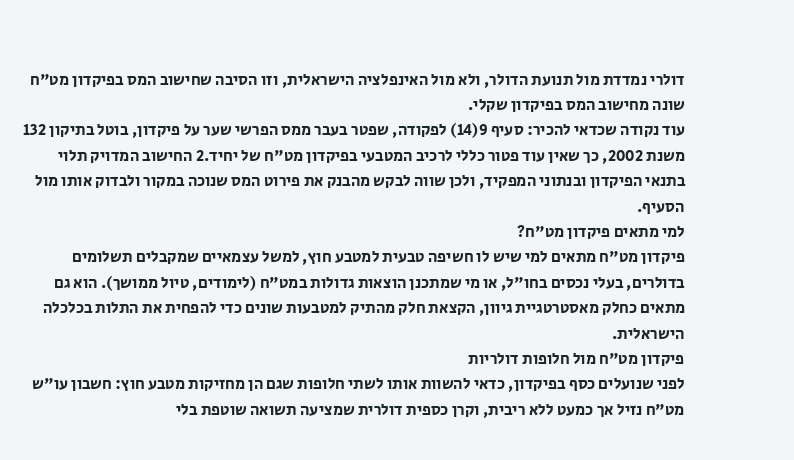דולרי נמדדת מול תנועת הדולר, ולא מול האינפלציה הישראלית, וזו הסיבה שחישוב המס בפיקדון מט"ח שונה מחישוב המס בפיקדון שקלי.
עוד נקודה שכדאי להכיר: סעיף 9(14) לפקודה, שפטר בעבר ממס הפרשי שער על פיקדון, בוטל בתיקון 132 משנת 2002, כך שאין עוד פטור כללי לרכיב המטבעי בפיקדון מט"ח של יחיד.2 החישוב המדויק תלוי בתנאי הפיקדון ובנתוני המפקיד, ולכן שווה לבקש מהבנק את פירוט המס שנוכה במקור ולבדוק אותו מול הסעיף.
למי מתאים פיקדון מט"ח?
פיקדון מט"ח מתאים למי שיש לו חשיפה טבעית למטבע חוץ, למשל עצמאיים שמקבלים תשלומים בדולרים, בעלי נכסים בחו"ל, או מי שמתכנן הוצאות גדולות במט"ח (לימודים, טיול ממושך). הוא גם מתאים כחלק מאסטרטגיית גיוון, הקצאת חלק מהתיק למטבעות שונים כדי להפחית את התלות בכלכלה הישראלית.
פיקדון מט"ח מול חלופות דולריות
לפני שנועלים כסף בפיקדון, כדאי להשוות אותו לשתי חלופות שגם הן מחזיקות מטבע חוץ: חשבון עו"ש מט"ח נזיל אך כמעט ללא ריבית, וקרן כספית דולרית שמציעה תשואה שוטפת בלי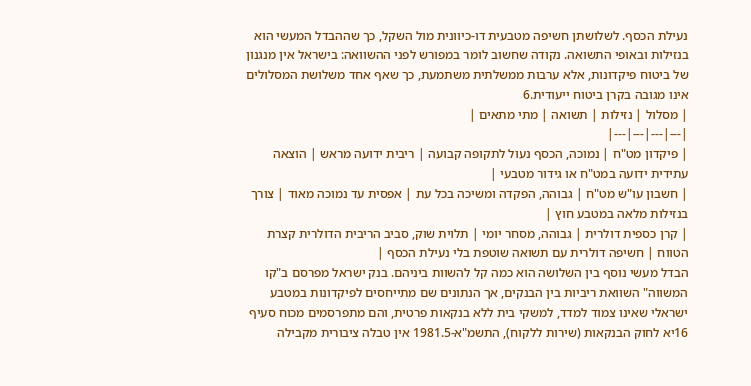נעילת הכסף. לשלושתן חשיפה מטבעית דו-כיוונית מול השקל, כך שההבדל המעשי הוא בנזילות ובאופי התשואה. נקודה שחשוב לומר במפורש לפני ההשוואה: בישראל אין מנגנון של ביטוח פיקדונות, אלא ערבות ממשלתית משתמעת, כך שאף אחד משלושת המסלולים אינו מגובה בקרן ביטוח ייעודית.6
| מסלול | נזילות | תשואה | מתי מתאים |
|---|---|---|---|
| פיקדון מט"ח | נמוכה, הכסף נעול לתקופה קבועה | ריבית ידועה מראש | הוצאה עתידית ידועה במט"ח או גידור מטבעי |
| חשבון עו"ש מט"ח | גבוהה, הפקדה ומשיכה בכל עת | אפסית עד נמוכה מאוד | צורך בנזילות מלאה במטבע חוץ |
| קרן כספית דולרית | גבוהה, מסחר יומי | תלוית שוק, סביב הריבית הדולרית קצרת הטווח | חשיפה דולרית עם תשואה שוטפת בלי נעילת הכסף |
הבדל מעשי נוסף בין השלושה הוא כמה קל להשוות ביניהם. בנק ישראל מפרסם ב"קו המשווה" השוואת ריביות בין הבנקים, אך הנתונים שם מתייחסים לפיקדונות במטבע ישראלי שאינו צמוד למדד, למשקי בית ללא בנקאות פרטית, והם מתפרסמים מכוח סעיף 16יא לחוק הבנקאות (שירות ללקוח), התשמ"א-1981.5 אין טבלה ציבורית מקבילה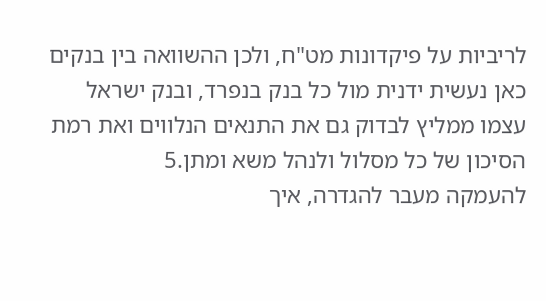לריביות על פיקדונות מט"ח, ולכן ההשוואה בין בנקים כאן נעשית ידנית מול כל בנק בנפרד, ובנק ישראל עצמו ממליץ לבדוק גם את התנאים הנלווים ואת רמת הסיכון של כל מסלול ולנהל משא ומתן.5
להעמקה מעבר להגדרה, איך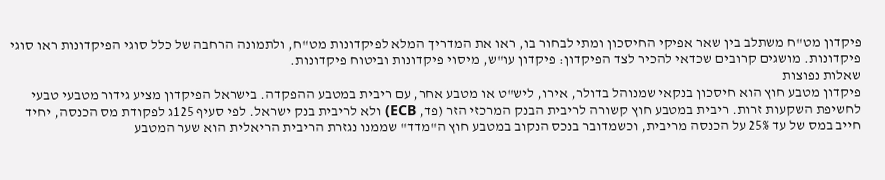פיקדון מט"ח משתלב בין שאר אפיקי החיסכון ומתי לבחור בו, ראו את המדריך המלא לפיקדונות מט"ח, ולתמונה הרחבה של כלל סוגי הפיקדונות ראו סוגי פיקדונות. מושגים קרובים שכדאי להכיר לצד הפיקדון: פיקדון עו"ש, מיסוי פיקדונות וביטוח פיקדונות.
שאלות נפוצות
פיקדון מטבע חוץ הוא חיסכון בנקאי שמנוהל בדולר, אירו, ליש"ט או מטבע אחר, עם ריבית במטבע ההפקדה. בישראל הפיקדון מציע גידור מטבעי טבעי לחשיפת השקעות זרות. ריבית במטבע חוץ קשורה לריבית הבנק המרכזי הזר (פד, ECB) ולא לריבית בנק ישראל. לפי סעיף 125ג לפקודת מס הכנסה, יחיד חייב במס של עד 25% על הכנסה מריבית, וכשמדובר בנכס הנקוב במטבע חוץ ה"מדד" שממנו נגזרת הריבית הריאלית הוא שער המטבע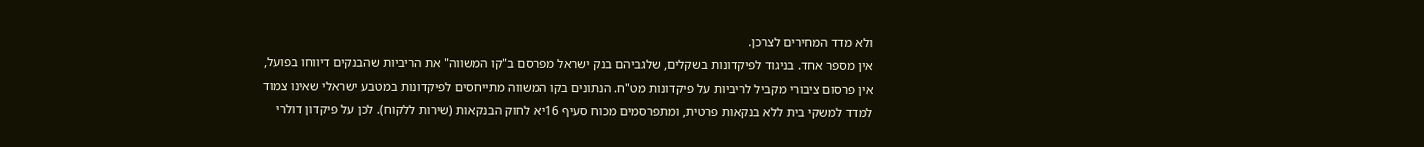ולא מדד המחירים לצרכן.
אין מספר אחד. בניגוד לפיקדונות בשקלים, שלגביהם בנק ישראל מפרסם ב"קו המשווה" את הריביות שהבנקים דיווחו בפועל, אין פרסום ציבורי מקביל לריביות על פיקדונות מט"ח. הנתונים בקו המשווה מתייחסים לפיקדונות במטבע ישראלי שאינו צמוד למדד למשקי בית ללא בנקאות פרטית, ומתפרסמים מכוח סעיף 16יא לחוק הבנקאות (שירות ללקוח). לכן על פיקדון דולרי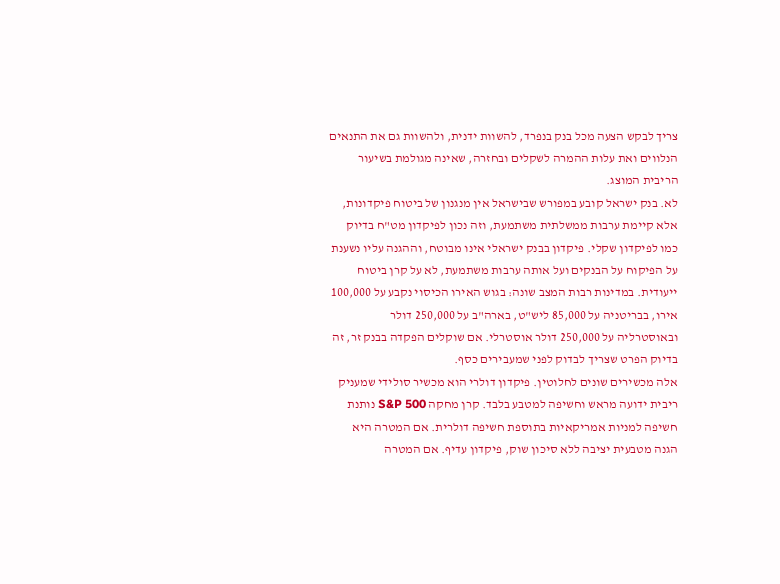צריך לבקש הצעה מכל בנק בנפרד, להשוות ידנית, ולהשוות גם את התנאים הנלווים ואת עלות ההמרה לשקלים ובחזרה, שאינה מגולמת בשיעור הריבית המוצג.
לא. בנק ישראל קובע במפורש שבישראל אין מנגנון של ביטוח פיקדונות, אלא קיימת ערבות ממשלתית משתמעת, וזה נכון לפיקדון מט"ח בדיוק כמו לפיקדון שקלי. פיקדון בבנק ישראלי אינו מבוטח, וההגנה עליו נשענת על הפיקוח על הבנקים ועל אותה ערבות משתמעת, לא על קרן ביטוח ייעודית. במדינות רבות המצב שונה: בגוש האירו הכיסוי נקבע על 100,000 אירו, בבריטניה על 85,000 ליש"ט, בארה"ב על 250,000 דולר ובאוסטרליה על 250,000 דולר אוסטרלי. אם שוקלים הפקדה בבנק זר, זה בדיוק הפרט שצריך לבדוק לפני שמעבירים כסף.
אלה מכשירים שונים לחלוטין. פיקדון דולרי הוא מכשיר סולידי שמעניק ריבית ידועה מראש וחשיפה למטבע בלבד. קרן מחקה S&P 500 נותנת חשיפה למניות אמריקאיות בתוספת חשיפה דולרית. אם המטרה היא הגנה מטבעית יציבה ללא סיכון שוק, פיקדון עדיף. אם המטרה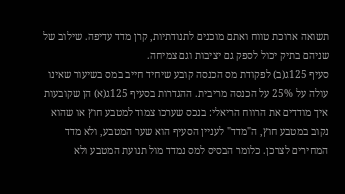תשואה ארוכת טווח ואתם מוכנים לתנודתיות, קרן מדד עדיפה. שילוב של שניהם בתיק יכול לספק גם יציבות וגם צמיחה.
סעיף 125ג(ב) לפקודת מס הכנסה קובע שיחיד חייב במס בשיעור שאינו עולה על 25% על הכנסה מריבית. ההגדרות בסעיף 125ג(א) הן שקובעות איך מודדים את הרווח הריאלי: בנכס שערכו צמוד למטבע חוץ או שהוא נקוב במטבע חוץ, ה"מדד" לעניין הסעיף הוא שער המטבע, ולא מדד המחירים לצרכן. כלומר הבסיס למס נמדד מול תנועת המטבע ולא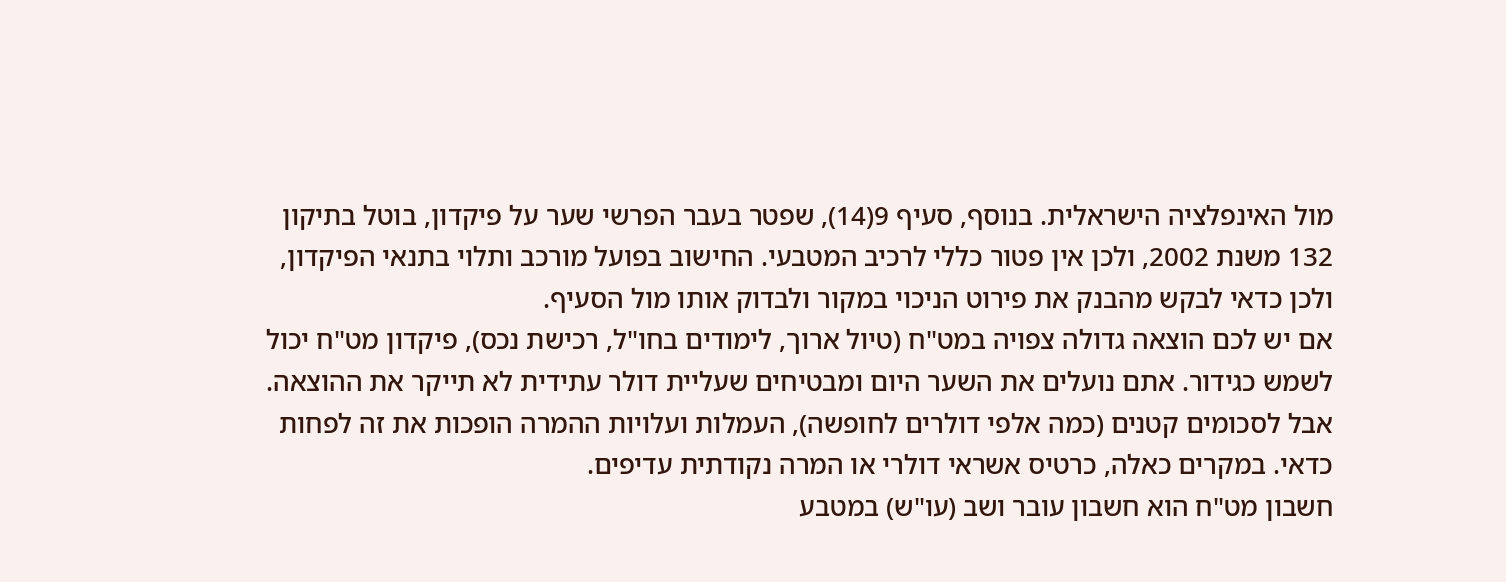מול האינפלציה הישראלית. בנוסף, סעיף 9(14), שפטר בעבר הפרשי שער על פיקדון, בוטל בתיקון 132 משנת 2002, ולכן אין פטור כללי לרכיב המטבעי. החישוב בפועל מורכב ותלוי בתנאי הפיקדון, ולכן כדאי לבקש מהבנק את פירוט הניכוי במקור ולבדוק אותו מול הסעיף.
אם יש לכם הוצאה גדולה צפויה במט"ח (טיול ארוך, לימודים בחו"ל, רכישת נכס), פיקדון מט"ח יכול לשמש כגידור. אתם נועלים את השער היום ומבטיחים שעליית דולר עתידית לא תייקר את ההוצאה. אבל לסכומים קטנים (כמה אלפי דולרים לחופשה), העמלות ועלויות ההמרה הופכות את זה לפחות כדאי. במקרים כאלה, כרטיס אשראי דולרי או המרה נקודתית עדיפים.
חשבון מט"ח הוא חשבון עובר ושב (עו"ש) במטבע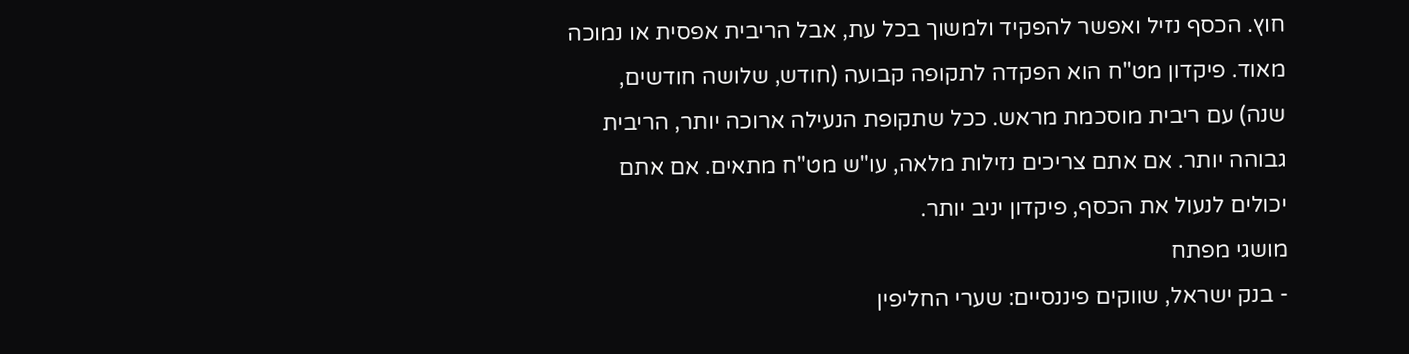חוץ. הכסף נזיל ואפשר להפקיד ולמשוך בכל עת, אבל הריבית אפסית או נמוכה מאוד. פיקדון מט"ח הוא הפקדה לתקופה קבועה (חודש, שלושה חודשים, שנה) עם ריבית מוסכמת מראש. ככל שתקופת הנעילה ארוכה יותר, הריבית גבוהה יותר. אם אתם צריכים נזילות מלאה, עו"ש מט"ח מתאים. אם אתם יכולים לנעול את הכסף, פיקדון יניב יותר.
מושגי מפתח
- בנק ישראל, שווקים פיננסיים: שערי החליפין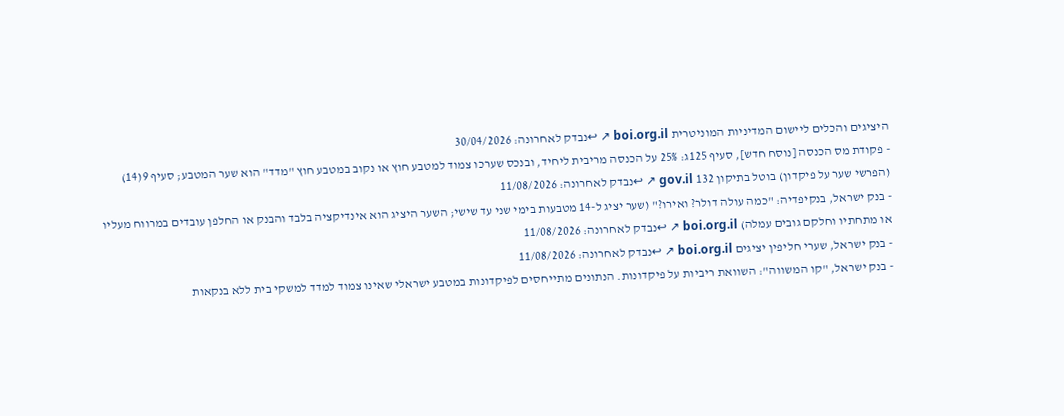היציגים והכלים ליישום המדיניות המוניטרית boi.org.il ↗ ↩נבדק לאחרונה: 30/04/2026
- פקודת מס הכנסה [נוסח חדש], סעיף 125ג: 25% על הכנסה מריבית ליחיד, ובנכס שערכו צמוד למטבע חוץ או נקוב במטבע חוץ "מדד" הוא שער המטבע; סעיף 9(14) (הפרשי שער על פיקדון) בוטל בתיקון 132 gov.il ↗ ↩נבדק לאחרונה: 11/08/2026
- בנק ישראל, בנקיפדיה: "כמה עולה דולר? ואירו?" (שער יציג ל-14 מטבעות בימי שני עד שישי; השער היציג הוא אינדיקציה בלבד והבנק או החלפן עובדים במרווח מעליו או מתחתיו וחלקם גובים עמלה) boi.org.il ↗ ↩נבדק לאחרונה: 11/08/2026
- בנק ישראל, שערי חליפין יציגים boi.org.il ↗ ↩נבדק לאחרונה: 11/08/2026
- בנק ישראל, "קו המשווה": השוואת ריביות על פיקדונות. הנתונים מתייחסים לפיקדונות במטבע ישראלי שאינו צמוד למדד למשקי בית ללא בנקאות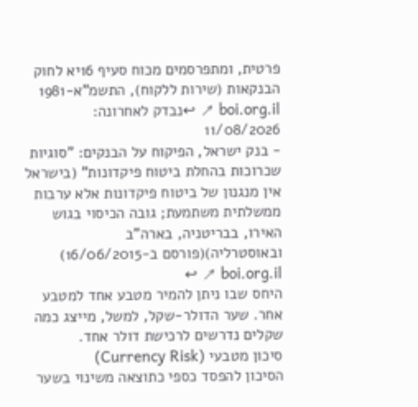פרטית, ומתפרסמים מכוח סעיף 16יא לחוק הבנקאות (שירות ללקוח), התשמ"א-1981 boi.org.il ↗ ↩נבדק לאחרונה: 11/08/2026
- בנק ישראל, הפיקוח על הבנקים: "סוגיות שכרוכות בהחלת ביטוח פיקדונות" (בישראל אין מנגנון של ביטוח פיקדונות אלא ערבות ממשלתית משתמעת; גובה הכיסוי בגוש האירו, בבריטניה, בארה"ב ובאוסטרליה)(פורסם ב-16/06/2015) boi.org.il ↗ ↩
היחס שבו ניתן להמיר מטבע אחד למטבע אחר. שער הדולר-שקל, למשל, מייצג כמה שקלים נדרשים לרכישת דולר אחד.
סיכון מטבעי (Currency Risk)
הסיכון להפסד כספי כתוצאה משינוי בשער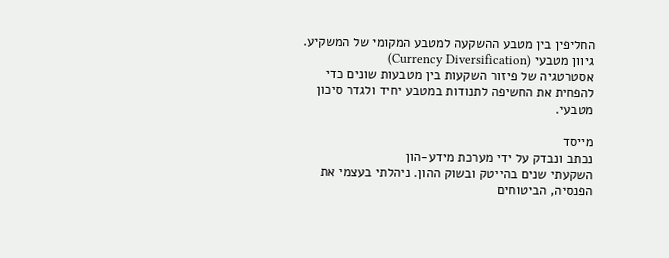החליפין בין מטבע ההשקעה למטבע המקומי של המשקיע.
גיוון מטבעי (Currency Diversification)
אסטרטגיה של פיזור השקעות בין מטבעות שונים כדי להפחית את החשיפה לתנודות במטבע יחיד ולגדר סיכון מטבעי.

מייסד
נכתב ונבדק על ידי מערכת מידע-הון
השקעתי שנים בהייטק ובשוק ההון. ניהלתי בעצמי את הפנסיה, הביטוחים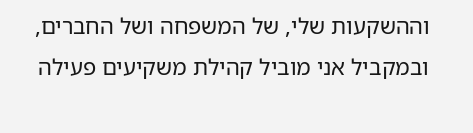וההשקעות שלי, של המשפחה ושל החברים, ובמקביל אני מוביל קהילת משקיעים פעילה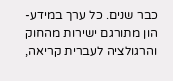כבר שנים. כל ערך במידע-הון מתורגם ישירות מהחוק והרגולציה לעברית קריאה,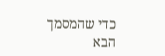כדי שהמסמך הבא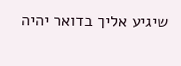שיגיע אליך בדואר יהיה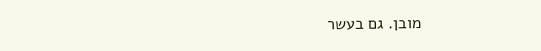מובן. גם בעשר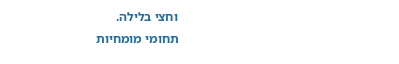וחצי בלילה.
תחומי מומחיות